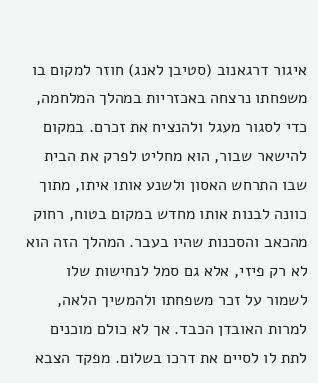איגור דרגאנוב (סטיבן לאנג) חוזר למקום בו משפחתו נרצחה באכזריות במהלך המלחמה, כדי לסגור מעגל ולהנציח את זכרם. במקום להישאר שבור, הוא מחליט לפרק את הבית שבו התרחש האסון ולשנע אותו איתו, מתוך כוונה לבנות אותו מחדש במקום בטוח, רחוק מהכאב והסכנות שהיו בעבר. המהלך הזה הוא לא רק פיזי, אלא גם סמל לנחישות שלו לשמור על זכר משפחתו ולהמשיך הלאה, למרות האובדן הכבד. אך לא כולם מוכנים לתת לו לסיים את דרכו בשלום. מפקד הצבא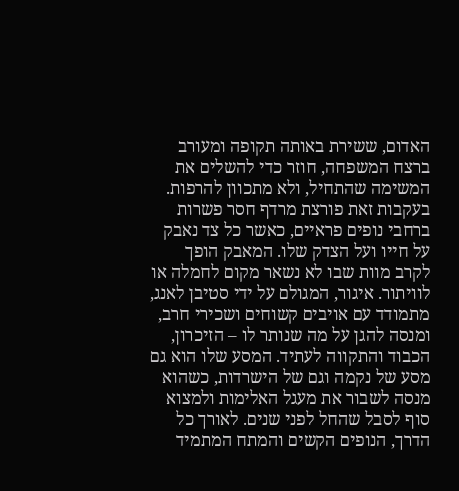האדום, ששירת באותה תקופה ומעורב ברצח המשפחה, חוזר כדי להשלים את המשימה שהתחיל, ולא מתכוון להרפות. בעקבות זאת פורצת מרדף חסר פשרות ברחבי נופים פראיים, כאשר כל צד נאבק על חייו ועל הצדק שלו. המאבק הופך לקרב מוות שבו לא נשאר מקום לחמלה או לוויתור. איגור, המגולם על ידי סטיבן לאנג, מתמודד עם אויבים קשוחים ושכירי חרב, ומנסה להגן על מה שנותר לו – הזיכרון, הכבוד והתקווה לעתיד. המסע שלו הוא גם מסע של נקמה וגם של הישרדות, כשהוא מנסה לשבור את מעגל האלימות ולמצוא סוף לסבל שהחל לפני שנים. לאורך כל הדרך, הנופים הקשים והמתח המתמיד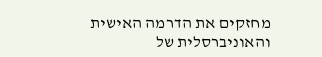מחזקים את הדרמה האישית והאוניברסלית של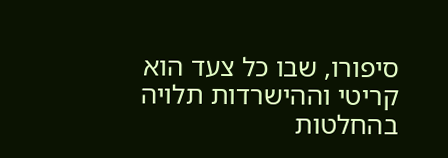סיפורו, שבו כל צעד הוא קריטי וההישרדות תלויה בהחלטות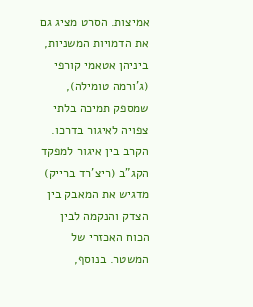אמיצות. הסרט מציג גם את הדמויות המשניות, ביניהן אטאמי קורפי (ג'ורמה טומילה), שמספק תמיכה בלתי צפויה לאיגור בדרכו. הקרב בין איגור למפקד הקג"ב (ריצ'רד ברייק) מדגיש את המאבק בין הצדק והנקמה לבין הכוח האכזרי של המשטר. בנוסף,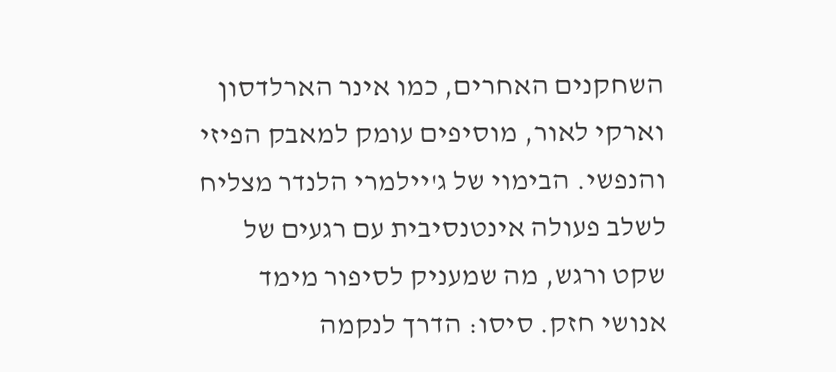השחקנים האחרים, כמו אינר הארלדסון וארקי לאור, מוסיפים עומק למאבק הפיזי והנפשי. הבימוי של ג'יילמרי הלנדר מצליח לשלב פעולה אינטנסיבית עם רגעים של שקט ורגש, מה שמעניק לסיפור מימד אנושי חזק. סיסו: הדרך לנקמה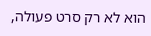הוא לא רק סרט פעולה,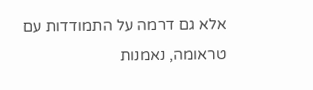אלא גם דרמה על התמודדות עם טראומה, נאמנות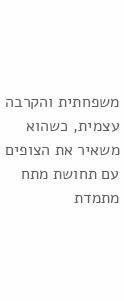משפחתית והקרבה עצמית, כשהוא משאיר את הצופים עם תחושת מתח מתמדת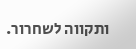ותקווה לשחרור.